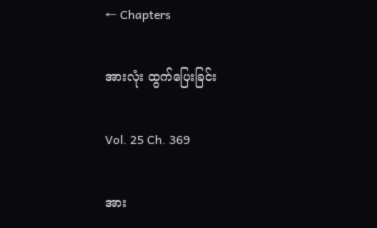← Chapters

အားလုံး ထွက်ပြေးခြင်း

Vol. 25 Ch. 369

အား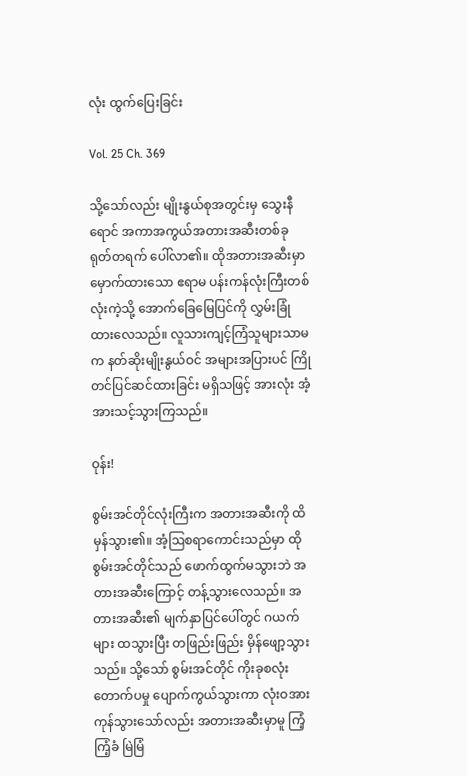လုံး ထွက်ပြေးခြင်း

Vol. 25 Ch. 369

သို့သော်လည်း မျိုးနွယ်စုအတွင်းမှ သွေးနီရောင် အကာအကွယ်အတားအဆီးတစ်ခု ရုတ်တရက် ပေါ်လာ၏။ ထိုအတားအဆီးမှာ မှောက်ထားသော ဧရာမ ပန်းကန်လုံးကြီးတစ်လုံးကဲ့သို့ အောက်ခြေမြေပြင်ကို လွှမ်းခြုံထားလေသည်။ လူသားကျင့်ကြံသူများသာမက နတ်ဆိုးမျိုးနွယ်ဝင် အများအပြားပင် ကြိုတင်ပြင်ဆင်ထားခြင်း မရှိသဖြင့် အားလုံး အံ့အားသင့်သွားကြသည်။

ဝုန်း!

စွမ်းအင်တိုင်လုံးကြီးက အတားအဆီးကို ထိမှန်သွား၏။ အံ့ဩစရာကောင်းသည်မှာ ထိုစွမ်းအင်တိုင်သည် ဖောက်ထွက်မသွားဘဲ အတားအဆီးကြောင့် တန့်သွားလေသည်။ အတားအဆီး၏ မျက်နှာပြင်ပေါ်တွင် ဂယက်များ ထသွားပြီး တဖြည်းဖြည်း မှိန်ဖျော့သွားသည်။ သို့သော် စွမ်းအင်တိုင် ကိုးခုစလုံး တောက်ပမှု ပျောက်ကွယ်သွားကာ လုံးဝအားကုန်သွားသော်လည်း အတားအဆီးမှာမူ ကြံ့ကြံ့ခံ မြဲမြံ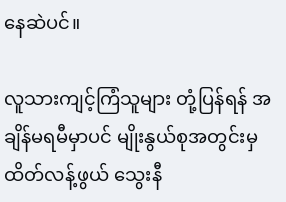နေဆဲပင်။

လူသားကျင့်ကြံသူများ တုံ့ပြန်ရန် အချိန်မရမီမှာပင် မျိုးနွယ်စုအတွင်းမှ ထိတ်လန့်ဖွယ် သွေးနီ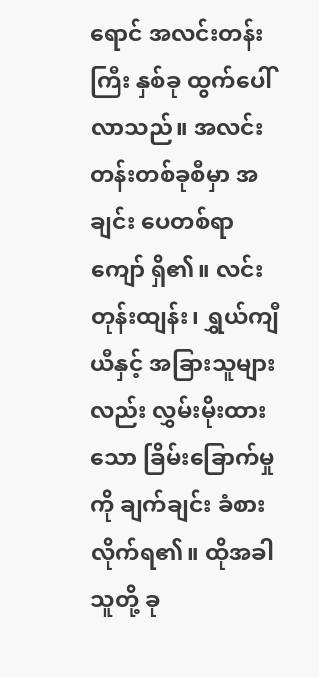ရောင် အလင်းတန်းကြီး နှစ်ခု ထွက်ပေါ်လာသည်။ အလင်းတန်းတစ်ခုစီမှာ အချင်း ပေတစ်ရာကျော် ရှိ၏။ လင်းတုန်းထျန်း၊ ရွှယ်ကျီယီနှင့် အခြားသူများလည်း လွှမ်းမိုးထားသော ခြိမ်းခြောက်မှုကို ချက်ချင်း ခံစားလိုက်ရ၏။ ထိုအခါ သူတို့ ခု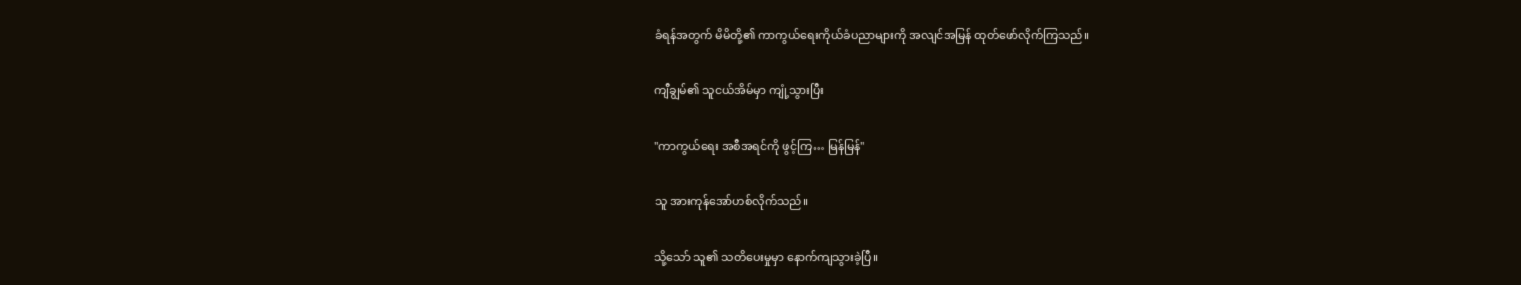ခံရန်အတွက် မိမိတို့၏ ကာကွယ်ရေးကိုယ်ခံပညာများကို အလျင်အမြန် ထုတ်ဖော်လိုက်ကြသည်။

ကျီချွမ်၏ သူငယ်အိမ်မှာ ကျုံ့သွားပြီး

"ကာကွယ်ရေး အစီအရင်ကို ဖွင့်ကြ… မြန်မြန်"

သူ အားကုန်အော်ဟစ်လိုက်သည်။

သို့သော် သူ၏ သတိပေးမှုမှာ နောက်ကျသွားခဲ့ပြီ။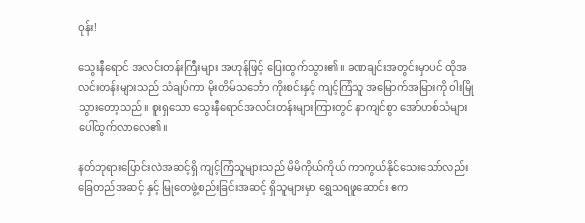ဝုန်း!

သွေးနီရောင် အလင်းတန်းကြီးများ အဟုန်ဖြင့် ပြေးထွက်သွား၏။ ခဏချင်းအတွင်းမှာပင် ထိုအလင်းတန်းများသည် သံချပ်ကာ မိုးတိမ်သင်္ဘော ကိုးစင်းနှင့် ကျင့်ကြံသူ အမြောက်အမြားကို ဝါးမြိုသွားတော့သည်။ စူးရှသော သွေးနီရောင်အလင်းတန်းများကြားတွင် နာကျင်စွာ အော်ဟစ်သံများ ပေါ်ထွက်လာလေ၏။

နတ်ဘုရားပြောင်းလဲအဆင့်ရှိ ကျင့်ကြံသူများသည် မိမိကိုယ်ကိုယ် ကာကွယ်နိုင်သေးသော်လည်း ခြေတည်အဆင့် နှင့် မြုတေဖွဲ့စည်းခြင်းအဆင့် ရှိသူများမှာ ရွှေသရဖူဆောင်း ဧက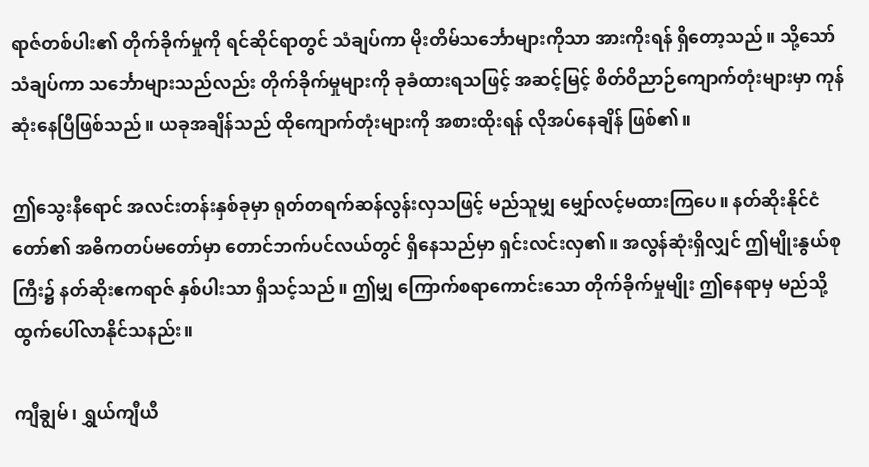ရာဇ်တစ်ပါး၏ တိုက်ခိုက်မှုကို ရင်ဆိုင်ရာတွင် သံချပ်ကာ မိုးတိမ်သင်္ဘောများကိုသာ အားကိုးရန် ရှိတော့သည်။ သို့သော် သံချပ်ကာ သင်္ဘောများသည်လည်း တိုက်ခိုက်မှုများကို ခုခံထားရသဖြင့် အဆင့်မြင့် စိတ်ဝိညာဉ်ကျောက်တုံးများမှာ ကုန်ဆုံးနေပြီဖြစ်သည်။ ယခုအချိန်သည် ထိုကျောက်တုံးများကို အစားထိုးရန် လိုအပ်နေချိန် ဖြစ်၏။

ဤသွေးနီရောင် အလင်းတန်းနှစ်ခုမှာ ရုတ်တရက်ဆန်လွန်းလှသဖြင့် မည်သူမျှ မျှော်လင့်မထားကြပေ။ နတ်ဆိုးနိုင်ငံတော်၏ အဓိကတပ်မတော်မှာ တောင်ဘက်ပင်လယ်တွင် ရှိနေသည်မှာ ရှင်းလင်းလှ၏။ အလွန်ဆုံးရှိလျှင် ဤမျိုးနွယ်စုကြီး၌ နတ်ဆိုးဧကရာဇ် နှစ်ပါးသာ ရှိသင့်သည်။ ဤမျှ ကြောက်စရာကောင်းသော တိုက်ခိုက်မှုမျိုး ဤနေရာမှ မည်သို့ ထွက်ပေါ်လာနိုင်သနည်း။

ကျီချွမ်၊ ရွှယ်ကျီယီ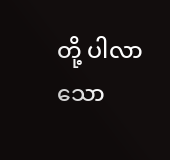တို့ ပါလာသော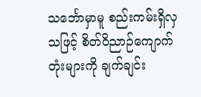သင်္ဘောမှာမူ စည်းကမ်းရှိလှသဖြင့် စိတ်ဝိညာဉ်ကျောက်တုံးများကို ချက်ချင်း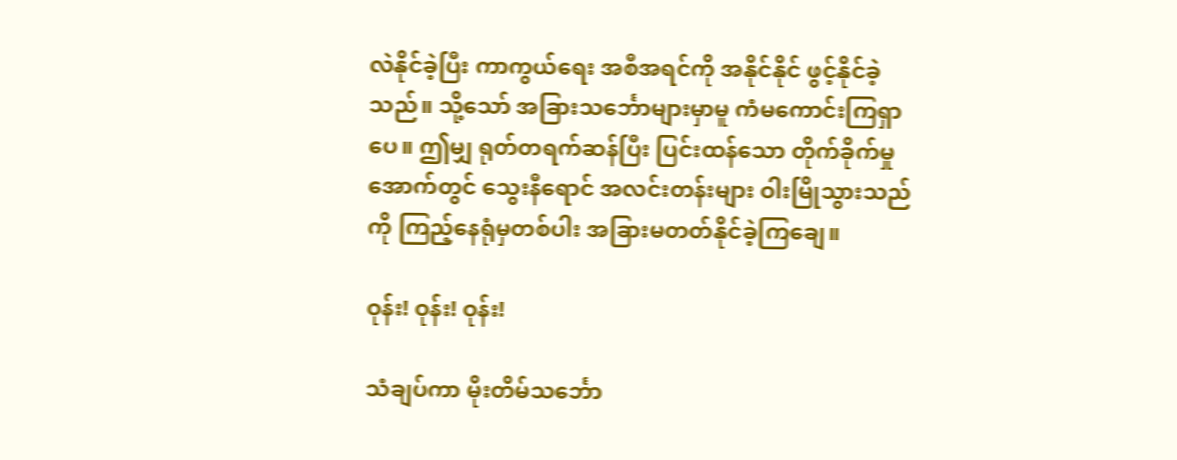လဲနိုင်ခဲ့ပြီး ကာကွယ်ရေး အစီအရင်ကို အနိုင်နိုင် ဖွင့်နိုင်ခဲ့သည်။ သို့သော် အခြားသင်္ဘောများမှာမူ ကံမကောင်းကြရှာပေ။ ဤမျှ ရုတ်တရက်ဆန်ပြီး ပြင်းထန်သော တိုက်ခိုက်မှုအောက်တွင် သွေးနီရောင် အလင်းတန်းများ ဝါးမြိုသွားသည်ကို ကြည့်နေရုံမှတစ်ပါး အခြားမတတ်နိုင်ခဲ့ကြချေ။

ဝုန်း! ဝုန်း! ဝုန်း!

သံချပ်ကာ မိုးတိမ်သင်္ဘော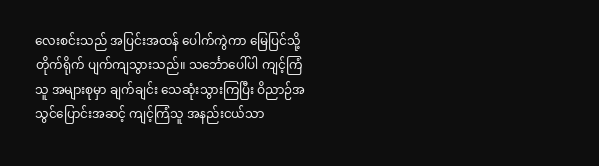လေးစင်းသည် အပြင်းအထန် ပေါက်ကွဲကာ မြေပြင်သို့ တိုက်ရိုက် ပျက်ကျသွားသည်။ သင်္ဘောပေါ်ပါ ကျင့်ကြံသူ အများစုမှာ ချက်ချင်း သေဆုံးသွားကြပြီး ဝိညာဉ်အသွင်ပြောင်းအဆင့် ကျင့်ကြံသူ အနည်းငယ်သာ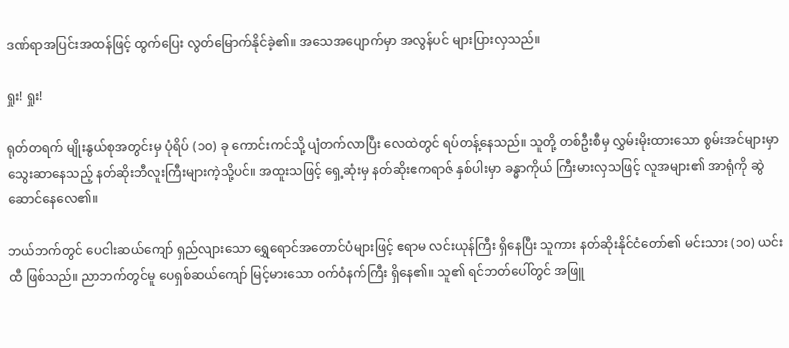ဒဏ်ရာအပြင်းအထန်ဖြင့် ထွက်ပြေး လွတ်မြောက်နိုင်ခဲ့၏။ အသေအပျောက်မှာ အလွန်ပင် များပြားလှသည်။

ရှုး! ရှုး!

ရုတ်တရက် မျိုးနွယ်စုအတွင်းမှ ပုံရိပ် (၁၀) ခု ကောင်းကင်သို့ ပျံတက်လာပြီး လေထဲတွင် ရပ်တန့်နေသည်။ သူတို့ တစ်ဦးစီမှ လွှမ်းမိုးထားသော စွမ်းအင်များမှာ သွေးဆာနေသည့် နတ်ဆိုးဘီလူးကြီးများကဲ့သို့ပင်။ အထူးသဖြင့် ရှေ့ဆုံးမှ နတ်ဆိုးဧကရာဇ် နှစ်ပါးမှာ ခန္ဓာကိုယ် ကြီးမားလှသဖြင့် လူအများ၏ အာရုံကို ဆွဲဆောင်နေလေ၏။

ဘယ်ဘက်တွင် ပေငါးဆယ်ကျော် ရှည်လျားသော ရွှေရောင်အတောင်ပံများဖြင့် ဧရာမ လင်းယုန်ကြီး ရှိနေပြီး သူကား နတ်ဆိုးနိုင်ငံတော်၏ မင်းသား (၁၀) ယင်းထီ ဖြစ်သည်။ ညာဘက်တွင်မူ ပေရှစ်ဆယ်ကျော် မြင့်မားသော ဝက်ဝံနက်ကြီး ရှိနေ၏။ သူ၏ ရင်ဘတ်ပေါ်တွင် အဖြူ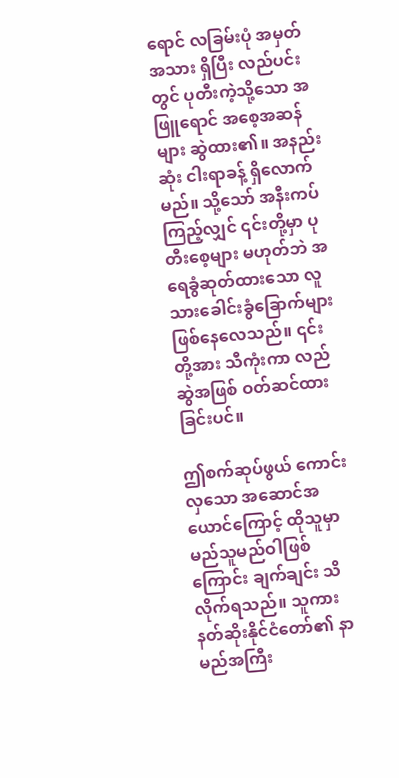ရောင် လခြမ်းပုံ အမှတ်အသား ရှိပြီး လည်ပင်းတွင် ပုတီးကဲ့သို့သော အဖြူရောင် အစေ့အဆန်များ ဆွဲထား၏။ အနည်းဆုံး ငါးရာခန့် ရှိလောက်မည်။ သို့သော် အနီးကပ်ကြည့်လျှင် ၎င်းတို့မှာ ပုတီးစေ့များ မဟုတ်ဘဲ အရေခွံဆုတ်ထားသော လူသားခေါင်းခွံခြောက်များ ဖြစ်နေလေသည်။ ၎င်းတို့အား သီကုံးကာ လည်ဆွဲအဖြစ် ဝတ်ဆင်ထားခြင်းပင်။

ဤစက်ဆုပ်ဖွယ် ကောင်းလှသော အဆောင်အယောင်ကြောင့် ထိုသူမှာ မည်သူမည်ဝါဖြစ်ကြောင်း ချက်ချင်း သိလိုက်ရသည်။ သူကား နတ်ဆိုးနိုင်ငံတော်၏ နာမည်အကြီး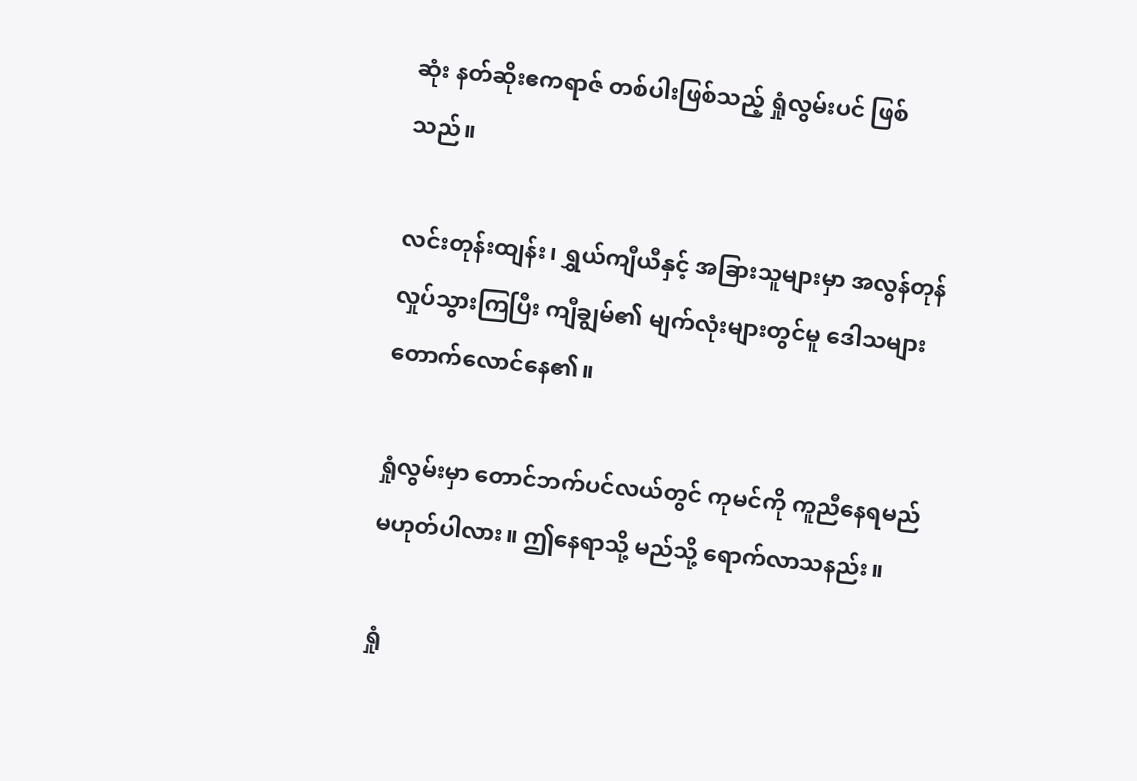ဆုံး နတ်ဆိုးဧကရာဇ် တစ်ပါးဖြစ်သည့် ရှုံလွမ်းပင် ဖြစ်သည်။

လင်းတုန်းထျန်း၊ ရွှယ်ကျီယီနှင့် အခြားသူများမှာ အလွန်တုန်လှုပ်သွားကြပြီး ကျီချွမ်၏ မျက်လုံးများတွင်မူ ဒေါသများ တောက်လောင်နေ၏။

ရှုံလွမ်းမှာ တောင်ဘက်ပင်လယ်တွင် ကုမင်ကို ကူညီနေရမည် မဟုတ်ပါလား။ ဤနေရာသို့ မည်သို့ ရောက်လာသနည်း။

ရှုံ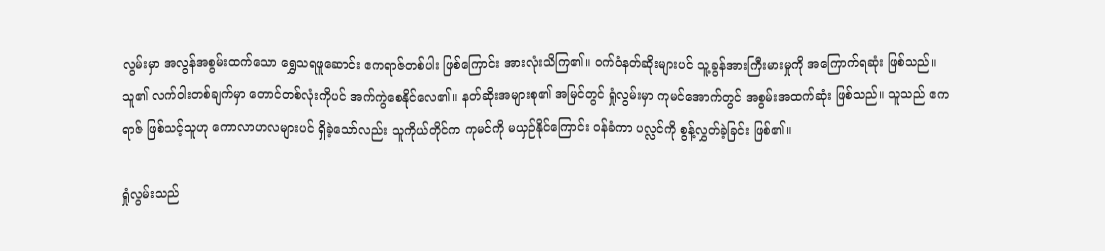လွမ်းမှာ အလွန်အစွမ်းထက်သော ရွှေသရဖူဆောင်း ဧကရာဇ်တစ်ပါး ဖြစ်ကြောင်း အားလုံးသိကြ၏။ ဝက်ဝံနတ်ဆိုးများပင် သူ့ခွန်အားကြီးမားမှုကို အကြောက်ရဆုံး ဖြစ်သည်။ သူ၏ လက်ဝါးတစ်ချက်မှာ တောင်တစ်လုံးကိုပင် အက်ကွဲစေနိုင်လေ၏။ နတ်ဆိုးအများစု၏ အမြင်တွင် ရှုံလွမ်းမှာ ကုမင်အောက်တွင် အစွမ်းအထက်ဆုံး ဖြစ်သည်။ သူသည် ဧကရာဇ် ဖြစ်သင့်သူဟု ကောလာဟလများပင် ရှိခဲ့သော်လည်း သူကိုယ်တိုင်က ကုမင်ကို မယှဉ်နိုင်ကြောင်း ဝန်ခံကာ ပလ္လင်ကို စွန့်လွှတ်ခဲ့ခြင်း ဖြစ်၏။

ရှုံလွမ်းသည်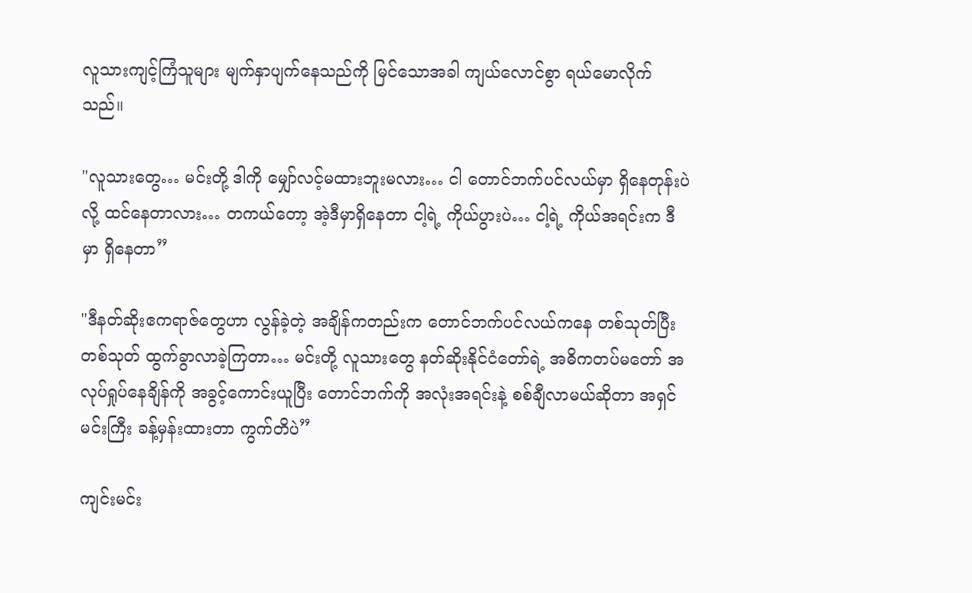လူသားကျင့်ကြံသူများ မျက်နှာပျက်နေသည်ကို မြင်သောအခါ ကျယ်လောင်စွာ ရယ်မောလိုက်သည်။

"လူသားတွေ… မင်းတို့ ဒါကို မျှော်လင့်မထားဘူးမလား… ငါ တောင်ဘက်ပင်လယ်မှာ ရှိနေတုန်းပဲလို့ ထင်နေတာလား… တကယ်တော့ အဲ့ဒီမှာရှိနေတာ ငါ့ရဲ့ ကိုယ်ပွားပဲ… ငါ့ရဲ့ ကိုယ်အရင်းက ဒီမှာ ရှိနေတာ”

"ဒီနတ်ဆိုးဧကရာဇ်တွေဟာ လွန်ခဲ့တဲ့ အချိန်ကတည်းက တောင်ဘက်ပင်လယ်ကနေ တစ်သုတ်ပြီးတစ်သုတ် ထွက်ခွာလာခဲ့ကြတာ… မင်းတို့ လူသားတွေ နတ်ဆိုးနိုင်ငံတော်ရဲ့ အဓိကတပ်မတော် အလုပ်ရှုပ်နေချိန်ကို အခွင့်ကောင်းယူပြီး တောင်ဘက်ကို အလုံးအရင်းနဲ့ စစ်ချီလာမယ်ဆိုတာ အရှင်မင်းကြီး ခန့်မှန်းထားတာ ကွက်တိပဲ”

ကျင်းမင်း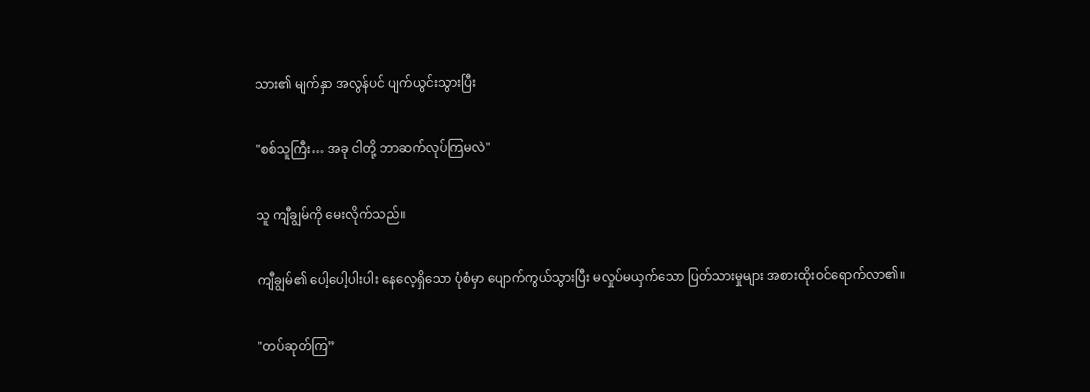သား၏ မျက်နှာ အလွန်ပင် ပျက်ယွင်းသွားပြီး

"စစ်သူကြီး… အခု ငါတို့ ဘာဆက်လုပ်ကြမလဲ"

သူ ကျီချွမ်ကို မေးလိုက်သည်။

ကျီချွမ်၏ ပေါ့ပေါ့ပါးပါး နေလေ့ရှိသော ပုံစံမှာ ပျောက်ကွယ်သွားပြီး မလှုပ်မယှက်သော ပြတ်သားမှုများ အစားထိုးဝင်ရောက်လာ၏။

"တပ်ဆုတ်ကြ”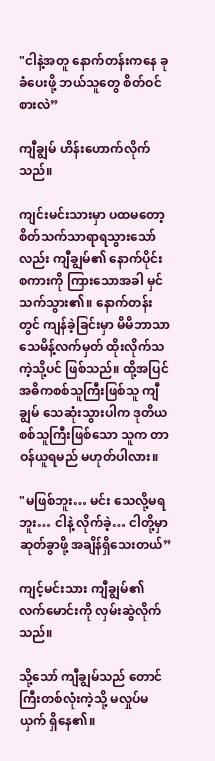"ငါနဲ့အတူ နောက်တန်းကနေ ခုခံပေးဖို့ ဘယ်သူတွေ စိတ်ဝင်စားလဲ”

ကျီချွမ် ဟိန်းဟောက်လိုက်သည်။

ကျင်းမင်းသားမှာ ပထမတော့ စိတ်သက်သာရာရသွားသော်လည်း ကျီချွမ်၏ နောက်ပိုင်းစကားကို ကြားသောအခါ မှင်သက်သွား၏။ နောက်တန်းတွင် ကျန်ခဲ့ခြင်းမှာ မိမိဘာသာ သေမိန့်လက်မှတ် ထိုးလိုက်သကဲ့သို့ပင် ဖြစ်သည်။ ထို့အပြင် အဓိကစစ်သူကြီးဖြစ်သူ ကျီချွမ် သေဆုံးသွားပါက ဒုတိယစစ်သူကြီးဖြစ်သော သူက တာဝန်ယူရမည် မဟုတ်ပါလား။

"မဖြစ်ဘူး… မင်း သေလို့မရဘူး… ငါနဲ့ လိုက်ခဲ့… ငါတို့မှာ ဆုတ်ခွာဖို့ အချိန်ရှိသေးတယ်”

ကျင့်မင်းသား ကျီချွမ်၏ လက်မောင်းကို လှမ်းဆွဲလိုက်သည်။

သို့သော် ကျီချွမ်သည် တောင်ကြီးတစ်လုံးကဲ့သို့ မလှုပ်မယှက် ရှိနေ၏။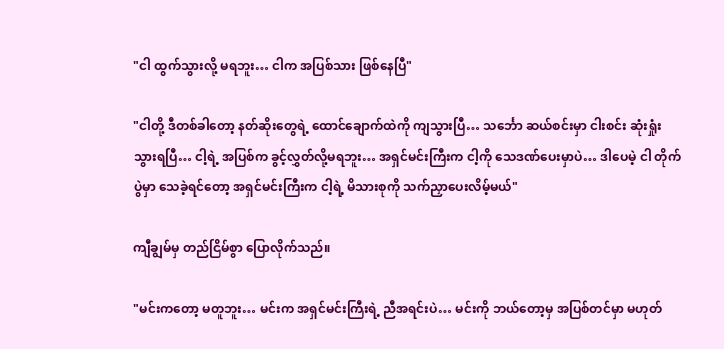"ငါ ထွက်သွားလို့ မရဘူး… ငါက အပြစ်သား ဖြစ်နေပြီ"

"ငါတို့ ဒီတစ်ခါတော့ နတ်ဆိုးတွေရဲ့ ထောင်ချောက်ထဲကို ကျသွားပြီ… သင်္ဘော ဆယ်စင်းမှာ ငါးစင်း ဆုံးရှုံးသွားရပြီ… ငါ့ရဲ့ အပြစ်က ခွင့်လွှတ်လို့မရဘူး… အရှင်မင်းကြီးက ငါ့ကို သေဒဏ်ပေးမှာပဲ… ဒါပေမဲ့ ငါ တိုက်ပွဲမှာ သေခဲ့ရင်တော့ အရှင်မင်းကြီးက ငါ့ရဲ့ မိသားစုကို သက်ညှာပေးလိမ့်မယ်"

ကျီချွမ်မှ တည်ငြိမ်စွာ ပြောလိုက်သည်။

"မင်းကတော့ မတူဘူး… မင်းက အရှင်မင်းကြီးရဲ့ ညီအရင်းပဲ… မင်းကို ဘယ်တော့မှ အပြစ်တင်မှာ မဟုတ်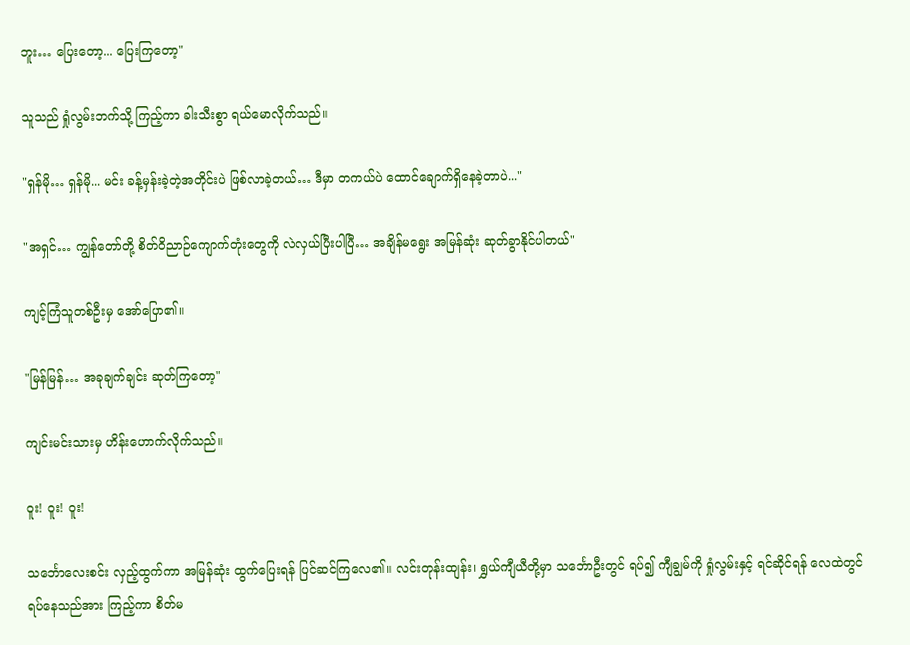ဘူး… ပြေးတော့... ပြေးကြတော့"

သူသည် ရှုံလွမ်းဘက်သို့ ကြည့်ကာ ခါးသီးစွာ ရယ်မောလိုက်သည်။

"ရှန်မို… ရှန်မို... မင်း ခန့်မှန်းခဲ့တဲ့အတိုင်းပဲ ဖြစ်လာခဲ့တယ်… ဒီမှာ တကယ်ပဲ ထောင်ချောက်ရှိနေခဲ့တာပဲ..."

"အရှင်… ကျွန်တော်တို့ စိတ်ဝိညာဉ်ကျောက်တုံးတွေကို လဲလှယ်ပြီးပါပြီ… အချိန်မရွေး အမြန်ဆုံး ဆုတ်ခွာနိုင်ပါတယ်"

ကျင့်ကြံသူတစ်ဦးမှ အော်ပြော၏။

"မြန်မြန်… အခုချက်ချင်း ဆုတ်ကြတော့"

ကျင်းမင်းသားမှ ဟိန်းဟောက်လိုက်သည်။

ဝူး! ဝူး! ဝူး!

သင်္ဘောလေးစင်း လှည့်ထွက်ကာ အမြန်ဆုံး ထွက်ပြေးရန် ပြင်ဆင်ကြလေ၏။ လင်းတုန်းထျန်း၊ ရွှယ်ကျီယီတို့မှာ သင်္ဘောဦးတွင် ရပ်၍ ကျီချွမ်ကို ရှုံလွမ်းနှင့် ရင်ဆိုင်ရန် လေထဲတွင် ရပ်နေသည်အား ကြည့်ကာ စိတ်မ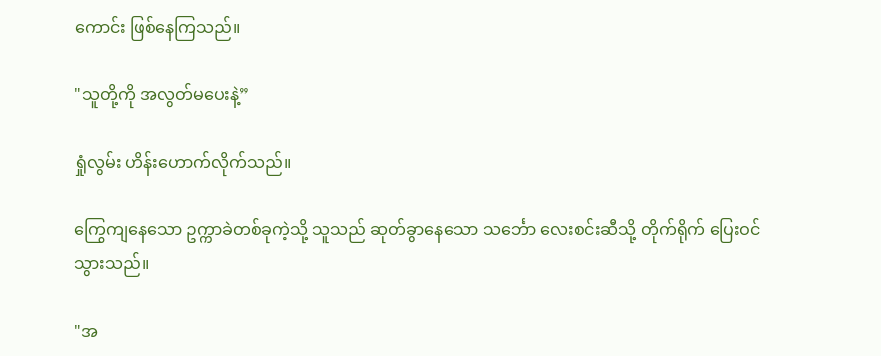ကောင်း ဖြစ်နေကြသည်။

"သူတို့ကို အလွတ်မပေးနဲ့”

ရှုံလွမ်း ဟိန်းဟောက်လိုက်သည်။

ကြွေကျနေသော ဥက္ကာခဲတစ်ခုကဲ့သို့ သူသည် ဆုတ်ခွာနေသော သင်္ဘော လေးစင်းဆီသို့ တိုက်ရိုက် ပြေးဝင်သွားသည်။

"အ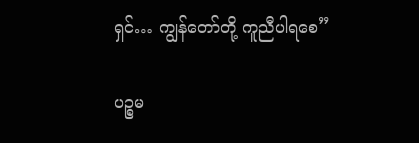ရှင်… ကျွန်တော်တို့ ကူညီပါရစေ”

ပဉ္စမ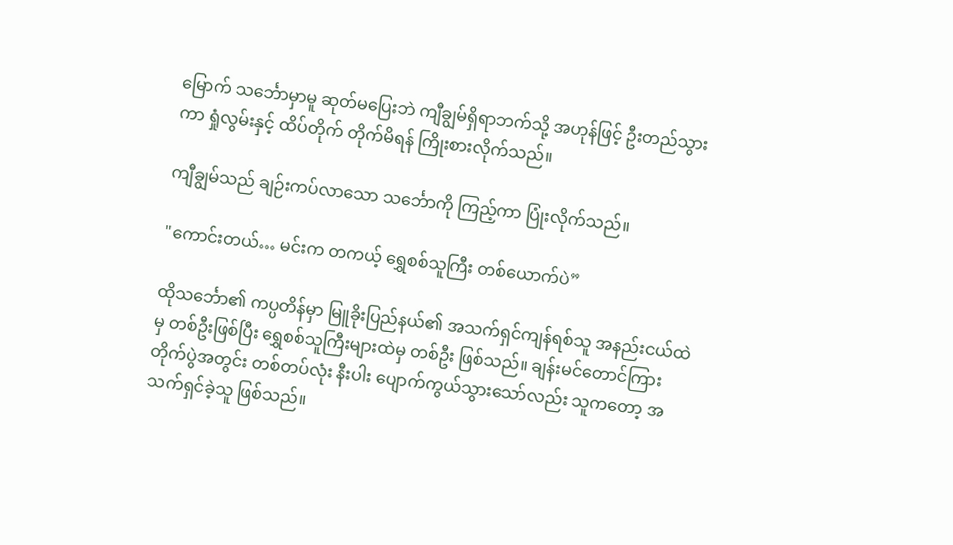မြောက် သင်္ဘောမှာမူ ဆုတ်မပြေးဘဲ ကျီချွမ်ရှိရာဘက်သို့ အဟုန်ဖြင့် ဦးတည်သွားကာ ရှုံလွမ်းနှင့် ထိပ်တိုက် တိုက်မိရန် ကြိုးစားလိုက်သည်။

ကျီချွမ်သည် ချဉ်းကပ်လာသော သင်္ဘောကို ကြည့်ကာ ပြုံးလိုက်သည်။

"ကောင်းတယ်… မင်းက တကယ့် ရွှေစစ်သူကြီး တစ်ယောက်ပဲ”

ထိုသင်္ဘော၏ ကပ္ပတိန်မှာ မြူခိုးပြည်နယ်၏ အသက်ရှင်ကျန်ရစ်သူ အနည်းငယ်ထဲမှ တစ်ဦးဖြစ်ပြီး ရွှေစစ်သူကြီးများထဲမှ တစ်ဦး ဖြစ်သည်။ ချန်းမင်တောင်ကြား တိုက်ပွဲအတွင်း တစ်တပ်လုံး နီးပါး ပျောက်ကွယ်သွားသော်လည်း သူကတော့ အသက်ရှင်ခဲ့သူ ဖြစ်သည်။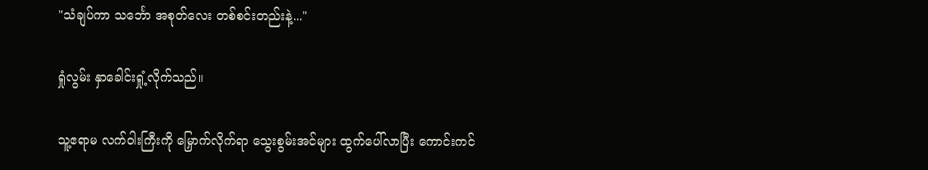"သံချပ်ကာ သင်္ဘော အစုတ်လေး တစ်စင်းတည်းနဲ့..."

ရှုံလွမ်း နှာခေါင်းရှုံ့လိုက်သည်။

သူ့ဧရာမ လက်ဝါးကြီးကို မြှောက်လိုက်ရာ သွေးစွမ်းအင်များ ထွက်ပေါ်လာပြီး ကောင်းကင်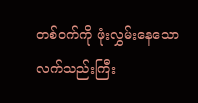တစ်ဝက်ကို ဖုံးလွှမ်းနေသော လက်သည်းကြီး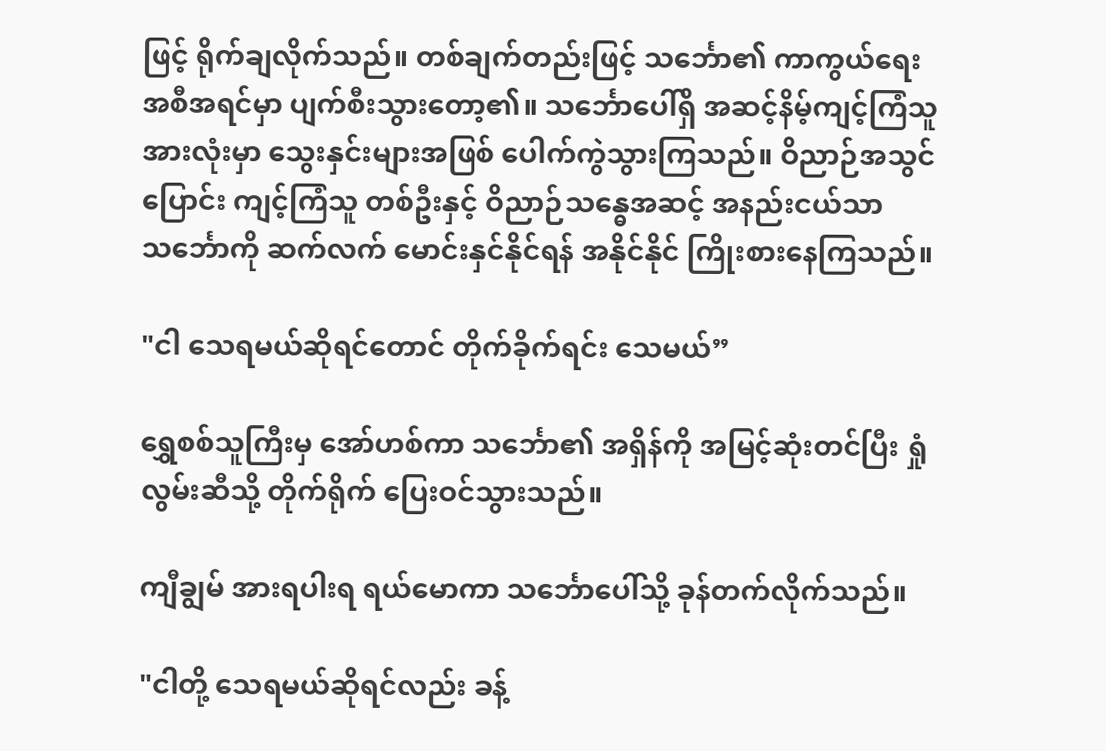ဖြင့် ရိုက်ချလိုက်သည်။ တစ်ချက်တည်းဖြင့် သင်္ဘော၏ ကာကွယ်ရေး အစီအရင်မှာ ပျက်စီးသွားတော့၏။ သင်္ဘောပေါ်ရှိ အဆင့်နိမ့်ကျင့်ကြံသူ အားလုံးမှာ သွေးနှင်းများအဖြစ် ပေါက်ကွဲသွားကြသည်။ ဝိညာဉ်အသွင်ပြောင်း ကျင့်ကြံသူ တစ်ဦးနှင့် ဝိညာဉ်သန္ဓေအဆင့် အနည်းငယ်သာ သင်္ဘောကို ဆက်လက် မောင်းနှင်နိုင်ရန် အနိုင်နိုင် ကြိုးစားနေကြသည်။

"ငါ သေရမယ်ဆိုရင်တောင် တိုက်ခိုက်ရင်း သေမယ်”

ရွှေစစ်သူကြီးမှ အော်ဟစ်ကာ သင်္ဘော၏ အရှိန်ကို အမြင့်ဆုံးတင်ပြီး ရှုံလွမ်းဆီသို့ တိုက်ရိုက် ပြေးဝင်သွားသည်။

ကျီချွမ် အားရပါးရ ရယ်မောကာ သင်္ဘောပေါ်သို့ ခုန်တက်လိုက်သည်။

"ငါတို့ သေရမယ်ဆိုရင်လည်း ခန့်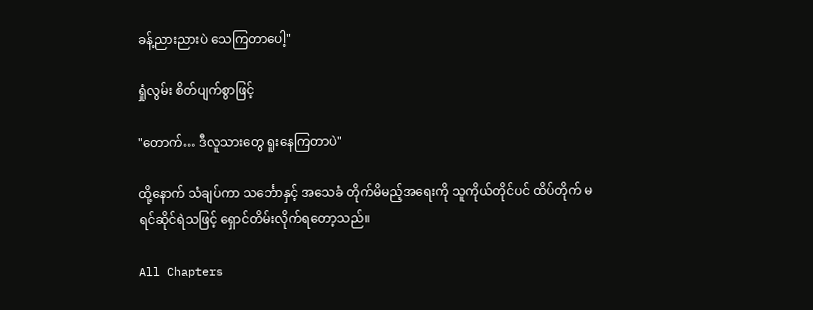ခန့်ညားညားပဲ သေကြတာပေါ့"

ရှုံလွမ်း စိတ်ပျက်စွာဖြင့်

"တောက်… ဒီလူသားတွေ ရူးနေကြတာပဲ"

ထို့နောက် သံချပ်ကာ သင်္ဘောနှင့် အသေခံ တိုက်မိမည့်အရေးကို သူကိုယ်တိုင်ပင် ထိပ်တိုက် မရင်ဆိုင်ရဲသဖြင့် ရှောင်တိမ်းလိုက်ရတော့သည်။

All Chapters